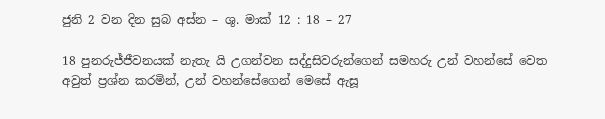ජුනි 2 වන දින සුබ අස්න – ශු. මාක් 12 : 18 – 27

18 පුනරුජ්ජීවනයක් නැතැ යි උගන්වන සද්දුසිවරුන්ගෙන් සමහරු උන් වහන්සේ වෙත අවුත් ප්‍රශ්න කරමින්, උන් වහන්සේගෙන් මෙසේ ඇසූ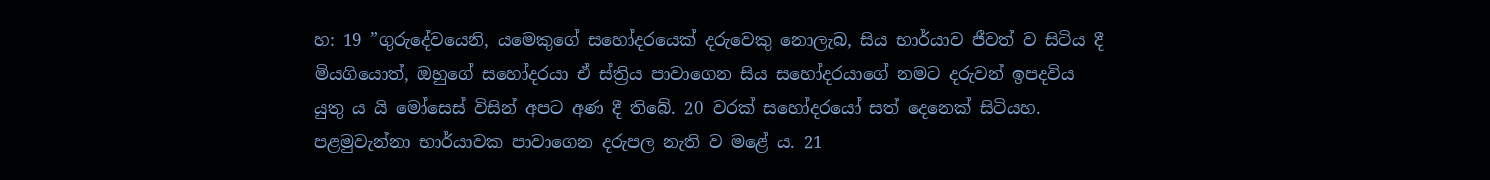හ: 19 ”ගුරුදේවයෙනි, යමෙකුගේ සහෝදරයෙක් දරුවෙකු නොලැබ, සිය භාර්යාව ජීවත් ව සිටිය දී මියගියොත්, ඔහුගේ සහෝදරයා ඒ ස්ත්‍රිය පාවාගෙන සිය සහෝදරයාගේ නමට දරුවන් ඉපදවිය යුතු ය යි මෝසෙස් විසින් අපට අණ දී තිබේ. 20 වරක් සහෝදරයෝ සත් දෙනෙක් සිටියහ. පළමුවැන්නා භාර්යාවක පාවාගෙන දරුපල නැති ව මළේ ය. 21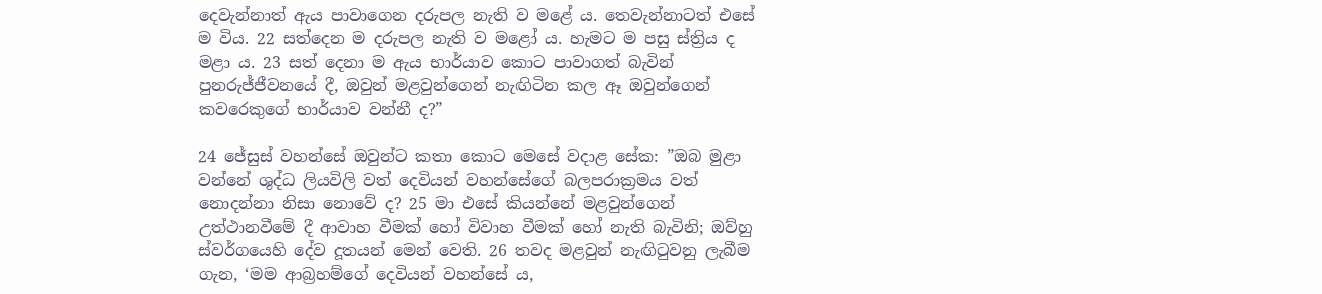දෙවැන්නාත් ඇය පාවාගෙන දරුපල නැති ව මළේ ය. තෙවැන්නාටත් එසේ ම විය. 22 සත්දෙන ම දරුපල නැති ව මළෝ ය. හැමට ම පසු ස්ත්‍රිය ද මළා ය. 23 සත් දෙනා ම ඇය භාර්යාව කොට පාවාගත් බැවින් පුනරුජ්ජීවනයේ දී, ඔවුන් මළවුන්ගෙන් නැඟිටින කල ඈ ඔවුන්ගෙන් කවරෙකුගේ භාර්යාව වන්නී ද?”

24 ජේසුස් වහන්සේ ඔවුන්ට කතා කොට මෙසේ වදාළ සේක: ”ඔබ මුළා වන්නේ ශුද්ධ ලියවිලි වත් දෙවියන් වහන්සේගේ බලපරාක්‍රමය වත් නොදන්නා නිසා නොවේ ද? 25 මා එසේ කියන්නේ මළවුන්ගෙන් උත්ථානවීමේ දී ආවාහ වීමක් හෝ විවාහ වීමක් හෝ නැති බැවිනි; ඔව්හු ස්වර්ගයෙහි දේව දූතයන් මෙන්‍ වෙති. 26 තවද මළවුන් නැඟිටුවනු ලැබීම ගැන, ‘මම ආබ්‍රහම්ගේ දෙවියන් වහන්සේ ය,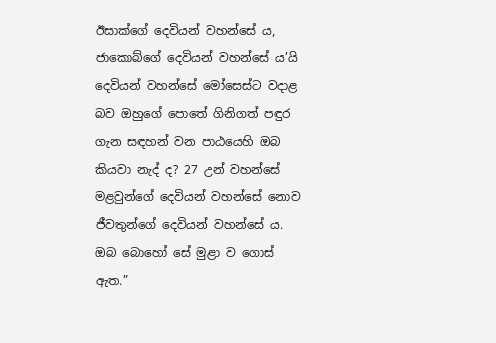ඊසාක්ගේ දෙවියන් වහන්සේ ය, ජාකොබ්ගේ දෙවියන් වහන්සේ ය’යි දෙවියන් වහන්සේ මෝසෙස්ට වදාළ බව ඔහුගේ පොතේ ගිනිගත් පඳුර ගැන සඳහන් වන පාඨයෙහි ඔබ කියවා නැද් ද? 27 උන් වහන්සේ මළවුන්ගේ දෙවියන් වහන්සේ නොව ජීවතුන්ගේ දෙවියන් වහන්සේ ය. ඔබ බොහෝ සේ මුළා ව ගොස් ඇත.”